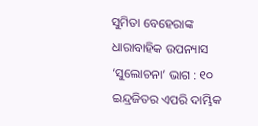ସୁମିତା ବେହେରାଙ୍କ ଧାରାବାହିକ ଉପନ୍ୟାସ ‘ସୁଲୋଚନା’ ଭାଗ : ୧୦
ଇନ୍ଦ୍ରଜିତର ଏପରି ଦାମ୍ଭିକ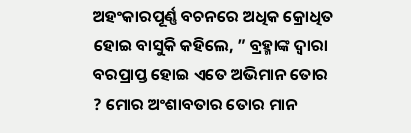ଅହଂକାରପୂର୍ଣ୍ଣ ବଚନରେ ଅଧିକ କ୍ରୋଧିତ ହୋଇ ବାସୁକି କହିଲେ, ” ବ୍ରହ୍ମାଙ୍କ ଦ୍ୱାରା ବରପ୍ରାପ୍ତ ହୋଇ ଏତେ ଅଭିମାନ ତୋର ? ମୋର ଅଂଶାବତାର ତୋର ମାନ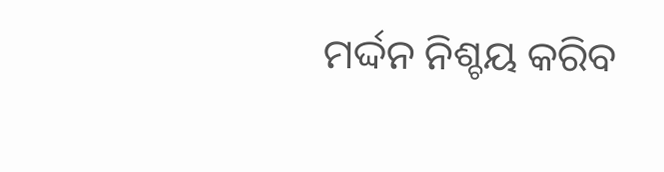ମର୍ଦ୍ଦନ ନିଶ୍ଚୟ କରିବ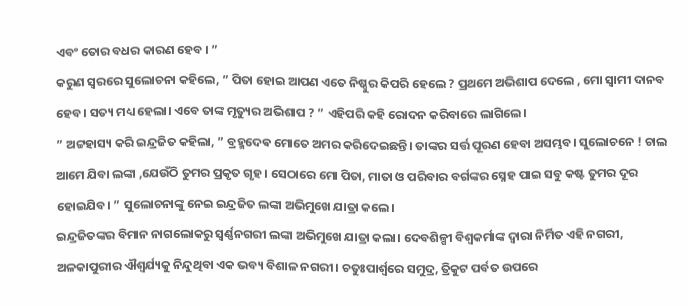ଏବଂ ତୋର ବଧର କାରଣ ହେବ । ”
କରୁଣ ସ୍ୱରରେ ସୁଲୋଚନା କହିଲେ, ” ପିତା ହୋଇ ଆପଣ ଏତେ ନିଷ୍ଠୁର କିପରି ହେଲେ ? ପ୍ରଥମେ ଅଭିଶାପ ଦେଲେ , ମୋ ସ୍ୱାମୀ ଦାନବ ହେବ। ସତ୍ୟ ମଧ୍ୟ ହେଲା। ଏବେ ତାଙ୍କ ମୃତ୍ୟୁର ଅଭିଶାପ ? ” ଏହିପରି କହି ରୋଦନ କରିବାରେ ଲାଗିଲେ।
” ଅଟ୍ଟହାସ୍ୟ କରି ଇନ୍ଦ୍ରଜିତ କହିଲା, ” ବ୍ରହ୍ମଦେଵ ମୋତେ ଅମର କରିଦେଇଛନ୍ତି। ତାଙ୍କର ସର୍ତ୍ତ ପୂରଣ ହେବା ଅସମ୍ଭବ। ସୁଲୋଚନେ ! ଚାଲ ଆମେ ଯିବା ଲଙ୍କା ,ଯେଉଁଠି ତୁମର ପ୍ରକୃତ ଗୃହ । ସେଠାରେ ମୋ ପିତା, ମାତା ଓ ପରିବାର ବର୍ଗଙ୍କର ସ୍ନେହ ପାଇ ସବୁ କଷ୍ଟ ତୁମର ଦୂର ହୋଇଯିବ। ” ସୁଲୋଚନାଙ୍କୁ ନେଇ ଇନ୍ଦ୍ରଜିତ ଲଙ୍କା ଅଭିମୁଖେ ଯାତ୍ରା କଲେ।
ଇନ୍ଦ୍ରଜିତଙ୍କର ବିମାନ ନାଗଲୋକରୁ ସ୍ଵର୍ଣ୍ଣନଗରୀ ଲଙ୍କା ଅଭିମୁଖେ ଯାତ୍ରା କଲା। ଦେବଶିଳ୍ପୀ ବିଶ୍ଵକର୍ମାଙ୍କ ଦ୍ୱାରା ନିର୍ମିତ ଏହି ନଗରୀ, ଅଳକାପୁରୀର ଐଶ୍ୱର୍ଯ୍ୟକୁ ନିନ୍ଦୁଥିବା ଏକ ଭବ୍ୟ ବିଶାଳ ନଗରୀ। ଚତୁଃପାର୍ଶ୍ଵରେ ସମୁଦ୍ର, ତ୍ରିକୁଟ ପର୍ବତ ଉପରେ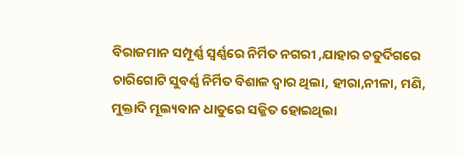ବିରାଜମାନ ସମ୍ପୂର୍ଣ୍ଣ ସ୍ବର୍ଣ୍ଣରେ ନିର୍ମିତ ନଗରୀ ,ଯାହାର ଚତୁର୍ଦିଗରେ ଚାରିଗୋଟି ସୁବର୍ଣ୍ଣ ନିର୍ମିତ ବିଶାଳ ଦ୍ୱାର ଥିଲା, ହୀରା,ନୀଳା, ମଣି, ମୁକ୍ତାଦି ମୂଲ୍ୟବାନ ଧାତୁରେ ସଜ୍ଜିତ ହୋଇଥିଲା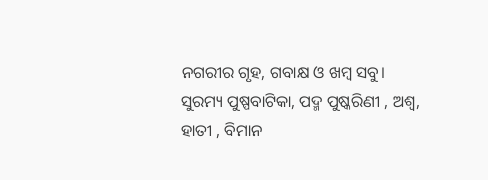ନଗରୀର ଗୃହ, ଗବାକ୍ଷ ଓ ଖମ୍ବ ସବୁ। ସୁରମ୍ୟ ପୁଷ୍ପବାଟିକା, ପଦ୍ମ ପୁଷ୍କରିଣୀ , ଅଶ୍ଵ, ହାତୀ , ବିମାନ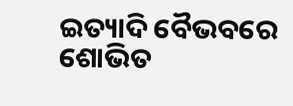ଇତ୍ୟାଦି ବୈଭବରେ ଶୋଭିତ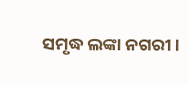ସମୃଦ୍ଧ ଲଙ୍କା ନଗରୀ।